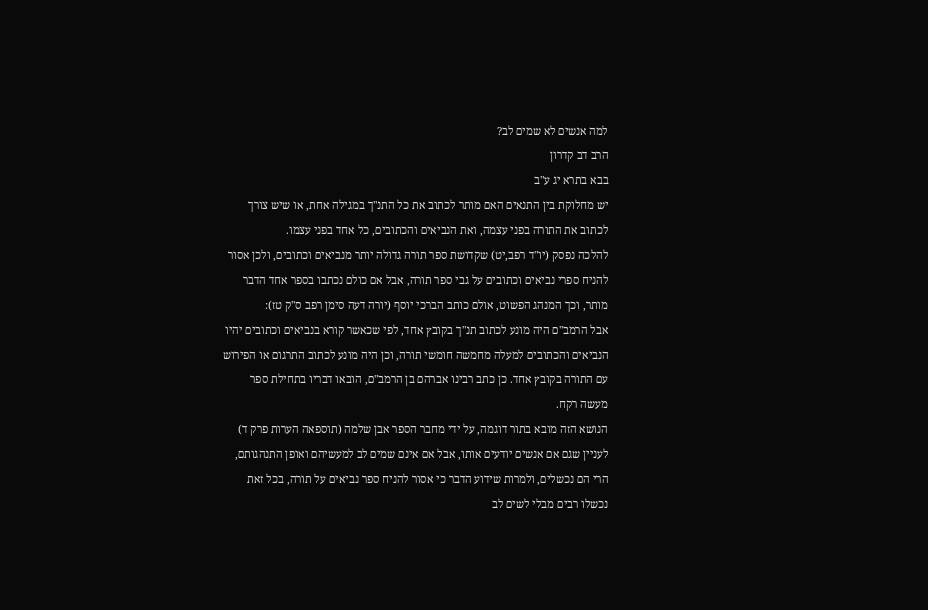למה אנשים לא שמים לב?
הרב דב קדרון
בבא בתרא יג ע"ב
יש מחלוקת בין התנאים האם מותר לכתוב את כל התנ"ך במגילה אחת, או שיש צורך לכתוב את התורה בפני עצמה, ואת הנביאים והכתובים, כל אחד בפני עצמו.
להלכה נפסק (יו"ד רפב,יט) שקדושת ספר תורה גדולה יותר מנביאים וכתובים, ולכן אסור להניח ספרי נביאים וכתובים על גבי ספר תורה, אבל אם כולם נכתבו בספר אחד הדבר מותר, וכך המנהג הפשוט, אולם כותב הברכי יוסף (יורה דעה סימן רפב ס"ק טז):
אבל הרמב"ם היה מונע לכתוב תנ"ך בקובץ אחד, לפי שכאשר קורא בנביאים וכתובים יהיו הנביאים והכתובים למעלה מחמשה חומשי תורה, וכן היה מונע לכתוב התרגום או הפירוש עם התורה בקובץ אחד. כן כתב רבינו אברהם בן הרמב"ם, הובאו דבריו בתחילת ספר מעשה רקח.
הנושא הזה מובא בתור דוגמה, על ידי מחבר הספר אבן שלמה (תוספאה הערות פרק ד) לעניין שגם אם אנשים יודעים אותו, אבל אם אינם שמים לב למעשיהם ואופן התנהגותם, הרי הם נכשלים, ולמרות שידוע הדבר כי אסור להניח ספר נביאים על תורה, בכל זאת נכשלו רבים מבלי לשים לב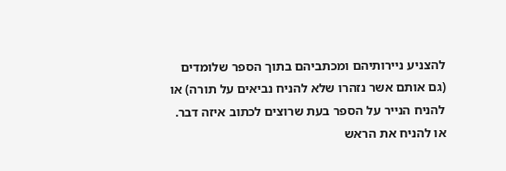להצניע ניירותיהם ומכתביהם בתוך הספר שלומדים (גם אותם אשר נזהרו שלא להניח נביאים על תורה) או להניח הנייר על הספר בעת שרוצים לכתוב איזה דבר. או להניח את הראש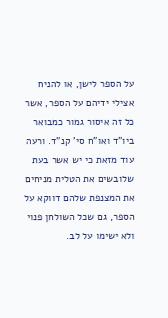על הספר לישן, או להניח אצילי ידיהם על הספר, אשר כל זה איסור גמור כמבואר ביו"ד ואו"ח סי' קנ"ד. ורעה עוד מזאת כי יש אשר בעת שלובשים את הטלית מניחים את המצנפת שלהם דווקא על הספר, גם שכל השולחן פנוי ולא ישימו על לב.